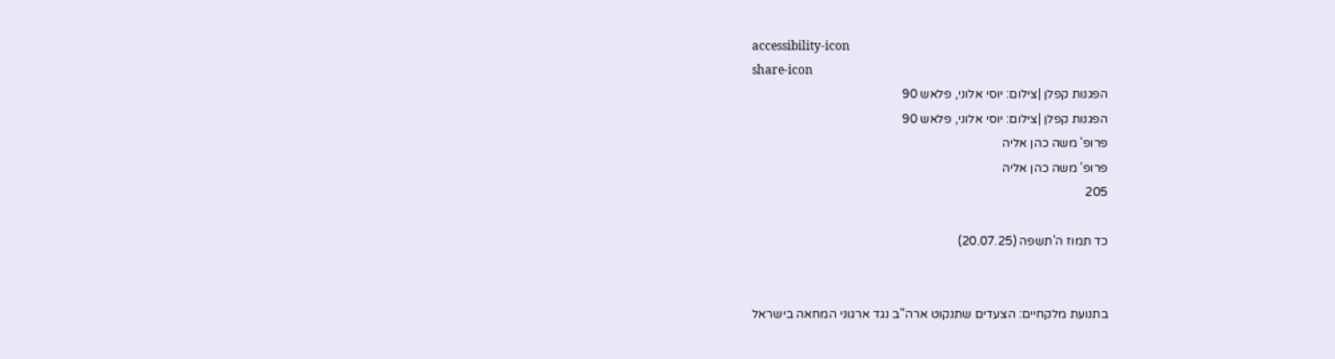accessibility-icon
share-icon
הפגנות קפלן |צילום: יוסי אלוני, פלאש 90
הפגנות קפלן |צילום: יוסי אלוני, פלאש 90
פרופ' משה כהן אליה
פרופ' משה כהן אליה
205

כד תמוז ה'תשפה (20.07.25)


בתנועת מלקחיים: הצעדים שתנקוט ארה"ב נגד ארגוני המחאה בישראל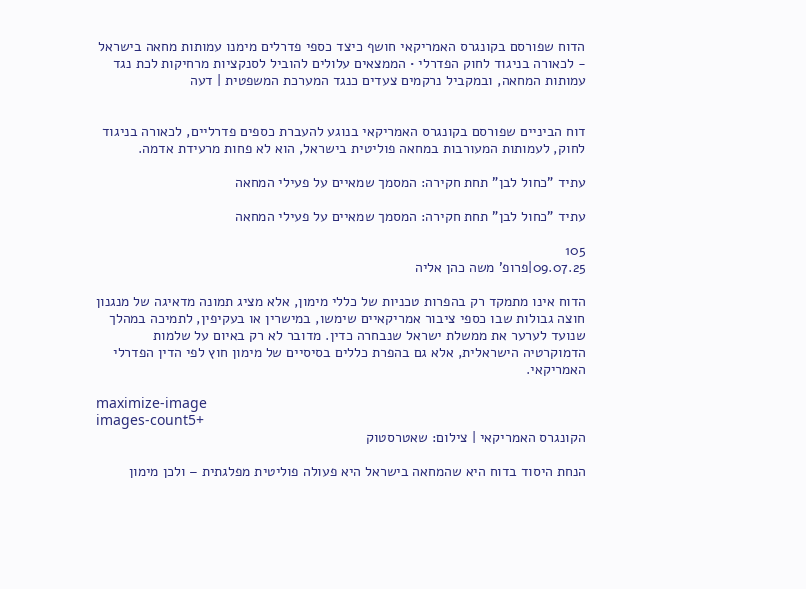הדוח שפורסם בקונגרס האמריקאי חושף כיצד כספי פדרלים מימנו עמותות מחאה בישראל - לכאורה בניגוד לחוק הפדרלי • הממצאים עלולים להוביל לסנקציות מרחיקות לכת נגד עמותות המחאה, ובמקביל נרקמים צעדים כנגד המערכת המשפטית | דעה


דוח הביניים שפורסם בקונגרס האמריקאי בנוגע להעברת כספים פדרליים, לכאורה בניגוד לחוק, לעמותות המעורבות במחאה פוליטית בישראל, הוא לא פחות מרעידת אדמה.

עתיד "כחול לבן" תחת חקירה: המסמך שמאיים על פעילי המחאה

עתיד "כחול לבן" תחת חקירה: המסמך שמאיים על פעילי המחאה

105
09.07.25|פרופ' משה כהן אליה

הדוח אינו מתמקד רק בהפרות טכניות של כללי מימון, אלא מציג תמונה מדאיגה של מנגנון חוצה גבולות שבו כספי ציבור אמריקאיים שימשו, במישרין או בעקיפין, לתמיכה במהלך שנועד לערער את ממשלת ישראל שנבחרה כדין. מדובר לא רק באיום על שלמות הדמוקרטיה הישראלית, אלא גם בהפרת כללים בסיסיים של מימון חוץ לפי הדין הפדרלי האמריקאי.

maximize-image
images-count5+
הקונגרס האמריקאי | צילום: שאטרסטוק

הנחת היסוד בדוח היא שהמחאה בישראל היא פעולה פוליטית מפלגתית – ולכן מימון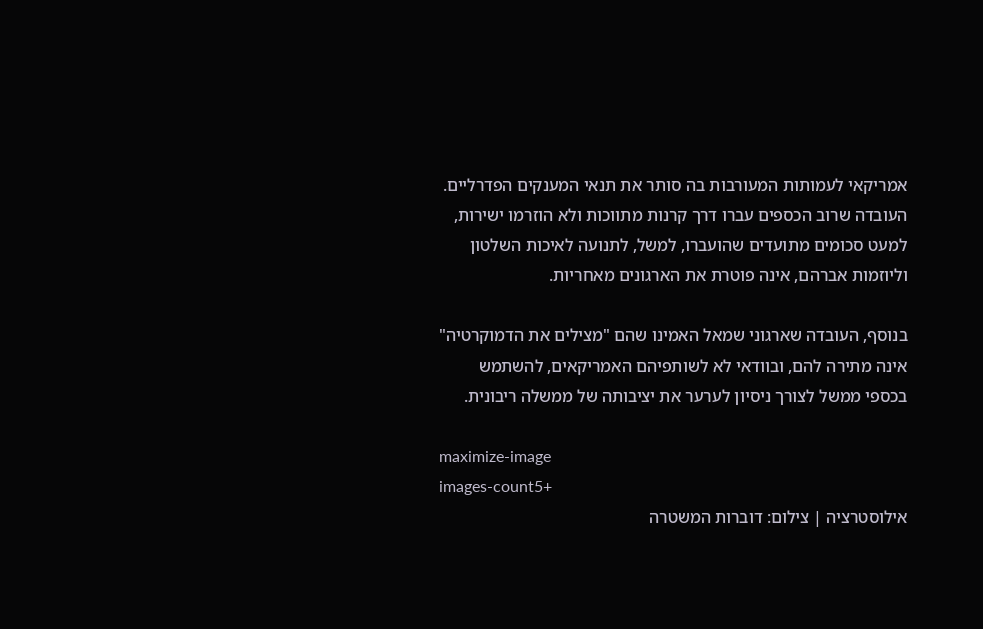אמריקאי לעמותות המעורבות בה סותר את תנאי המענקים הפדרליים. העובדה שרוב הכספים עברו דרך קרנות מתווכות ולא הוזרמו ישירות, למעט סכומים מתועדים שהועברו, למשל, לתנועה לאיכות השלטון וליוזמות אברהם, אינה פוטרת את הארגונים מאחריות.

בנוסף, העובדה שארגוני שמאל האמינו שהם "מצילים את הדמוקרטיה" אינה מתירה להם, ובוודאי לא לשותפיהם האמריקאים, להשתמש בכספי ממשל לצורך ניסיון לערער את יציבותה של ממשלה ריבונית.

maximize-image
images-count5+
אילוסטרציה | צילום: דוברות המשטרה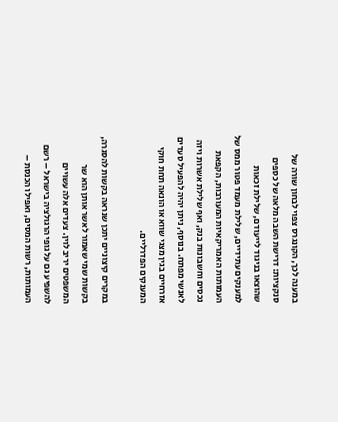במענה לכך, הקונגרס צפוי לבחון שורה של סנקציות: דרישת השבה מלאה של כספים שהוצאו בניגוד לייעודם, שלילת זכאות למענקים עתידיים, שלילת מעמד פטור ממס של העמותות האמריקאיות המעורבות, הקפאת נכסים וחשבונות בנק, ואף שלילת אשרות ויזה לאנשי מפתח. בנוסף, ניתן יהיה להפעיל סעדים אזרחיים בגין מצגי שווא או הונאה תחת חוקי המענקים הפדרליים.

במקרים קיצוניים יתכן שנראה בקשות להסגרה, בקשות שמי שאמור לאשר אותן הוא שר המשפטים יריב לוין. צעדים אלה עשויים להשפיע גם על גופי הרגולציה בישראל – רשם העמותות, רשות המסים, ואפילו הכנסת –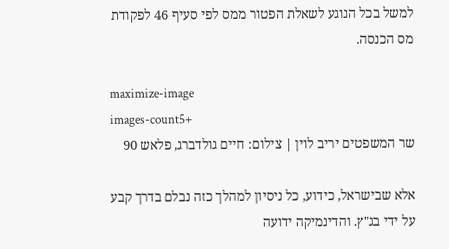למשל בכל הנוגע לשאלת הפטור ממס לפי סעיף 46 לפקודת מס הכנסה.

maximize-image
images-count5+
שר המשפטים יריב לוין | צילום: חיים גולדברג, פלאש 90

אלא שבישראל, כידוע, כל ניסיון למהלך כזה נבלם בדרך קבע על ידי בג"ץ. והדינמיקה ידועה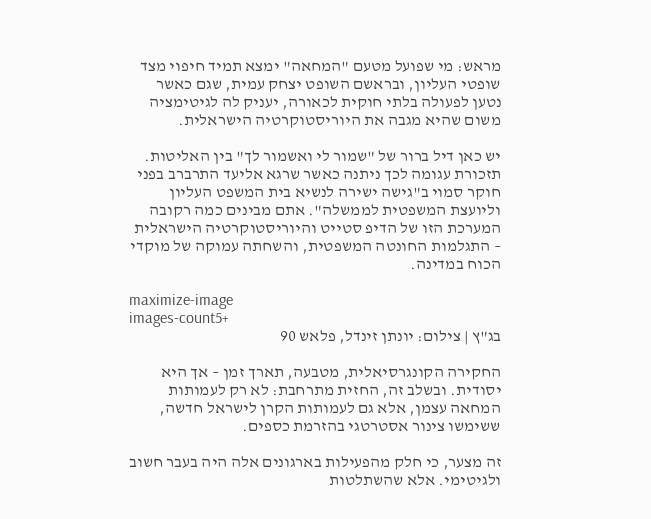מראש: מי שפועל מטעם "המחאה" ימצא תמיד חיפוי מצד שופטי העליון, ובראשם השופט יצחק עמית, שגם כאשר נטען לפעולה בלתי חוקית לכאורה, יעניק לה לגיטימציה משום שהיא מגבה את היוריסטוקרטיה הישראלית.

יש כאן דיל ברור של "שמור לי ואשמור לך" בין האליטות. תזכורת עגומה לכך ניתנה כאשר שרגא אליעד התרברב בפני חוקר סמוי ב"גישה ישירה לנשיא בית המשפט העליון וליועצת המשפטית לממשלה". אתם מבינים כמה רקובה המערכת הזו של הדיפ סטייט והיוריסטוקרטיה הישראלית – התגלמות החונטה המשפטית, והשחתה עמוקה של מוקדי הכוח במדינה.

maximize-image
images-count5+
בג"ץ | צילום: יונתן זינדל, פלאש 90

החקירה הקונגרסיאלית, מטבעה, תארך זמן – אך היא יסודית. ובשלב זה, החזית מתרחבת: לא רק לעמותות המחאה עצמן, אלא גם לעמותות הקרן לישראל חדשה, ששימשו צינור אסטרטגי בהזרמת כספים.

זה מצער, כי חלק מהפעילות בארגונים אלה היה בעבר חשוב ולגיטימי. אלא שהשתלטות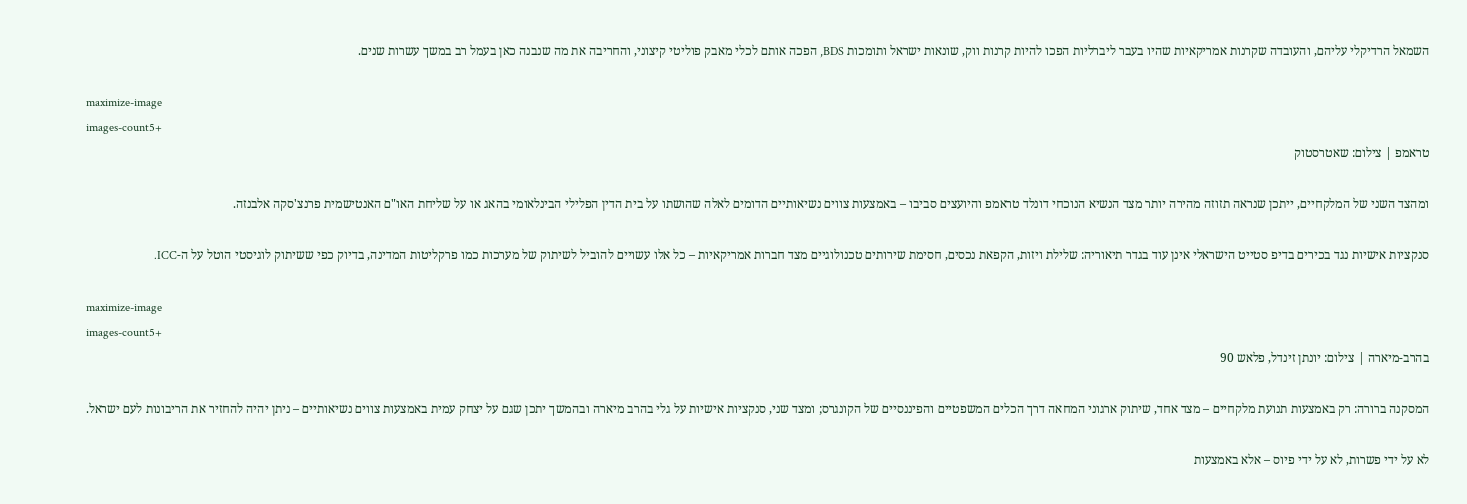השמאל הרדיקלי עליהם, והעובדה שקרנות אמריקאיות שהיו בעבר ליברליות הפכו להיות קרנות ווק, שונאות ישראל ותומכות BDS, הפכה אותם לכלי מאבק פוליטי קיצוני, והחריבה את מה שנבנה כאן בעמל רב במשך עשרות שנים.

maximize-image
images-count5+
טראמפ | צילום: שאטרסטוק

ומהצד השני של המלקחיים, ייתכן שנראה תזוזה מהירה יותר מצד הנשיא הנוכחי דונלד טראמפ והיועצים סביבו – באמצעות צווים נשיאותיים הדומים לאלה שהושתו על בית הדין הפלילי הבינלאומי בהאג או על שליחת האו"ם האנטישמית פרנצ'סקה אלבנזה.

סנקציות אישיות נגד בכירים בדיפ סטייט הישראלי אינן עוד בגדר תיאוריה: שלילת ויזות, הקפאת נכסים, חסימת שירותים טכנולוגיים מצד חברות אמריקאיות – כל אלו עשויים להוביל לשיתוק של מערכות כמו פרקליטות המדינה, בדיוק כפי ששיתוק לוגיסטי הוטל על ה-ICC.

maximize-image
images-count5+
בהרב-מיארה | צילום: יונתן זינדל, פלאש 90

המסקנה ברורה: רק באמצעות תנועת מלקחיים – מצד אחד, שיתוק ארגוני המחאה דרך הכלים המשפטיים והפיננסיים של הקונגרס; ומצד שני, סנקציות אישיות על גלי בהרב מיארה ובהמשך יתכן שגם על יצחק עמית באמצעות צווים נשיאותיים – ניתן יהיה להחזיר את הריבונות לעם ישראל.

לא על ידי פשרות, לא על ידי פיוס – אלא באמצעות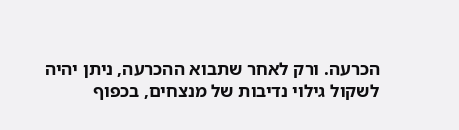הכרעה. ורק לאחר שתבוא ההכרעה, ניתן יהיה לשקול גילוי נדיבות של מנצחים, בכפוף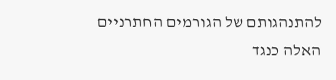להתנהגותם של הגורמים החתרניים האלה כנגד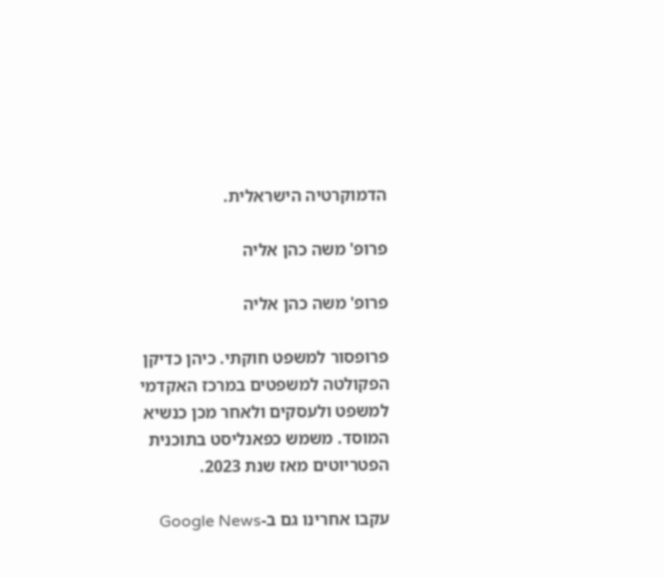הדמוקרטיה הישראלית.

פרופ' משה כהן אליה

פרופ' משה כהן אליה

פרופסור למשפט חוקתי. כיהן כדיקן הפקולטה למשפטים במרכז האקדמי למשפט ולעסקים ולאחר מכן כנשיא המוסד. משמש כפאנליסט בתוכנית הפטריוטים מאז שנת 2023.

עקבו אחרינו גם ב-Google News